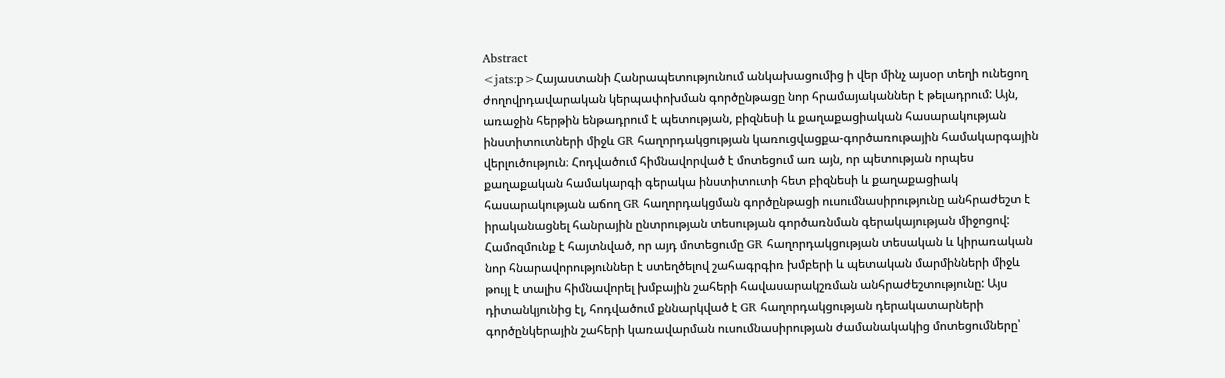Abstract
<jats:p>Հայաստանի Հանրապետությունում անկախացումից ի վեր մինչ այսօր տեղի ունեցող ժողովրդավարական կերպափոխման գործընթացը նոր հրամայականներ է թելադրում: Այն, առաջին հերթին ենթադրում է պետության, բիզնեսի և քաղաքացիական հասարակության ինստիտուտների միջև GR հաղորդակցության կառուցվացքա-գործառութային համակարգային վերլուծություն։ Հոդվածում հիմնավորված է մոտեցում առ այն, որ պետության որպես քաղաքական համակարգի գերակա ինստիտուտի հետ բիզնեսի և քաղաքացիակ հասարակության աճող GR հաղորդակցման գործընթացի ուսումնասիրությունը անհրաժեշտ է իրականացնել հանրային ընտրության տեսության գործառնման գերակայության միջոցով: Համոզմունք է հայտնված, որ այդ մոտեցումը GR հաղորդակցության տեսական և կիրառական նոր հնարավորություններ է ստեղծելով շահագրգիռ խմբերի և պետական մարմինների միջև թույլ է տալիս հիմնավորել խմբային շահերի հավասարակշռման անհրաժեշտությունը: Այս դիտանկյունից էլ, հոդվածում քննարկված է GR հաղորդակցության դերակատարների գործընկերային շահերի կառավարման ուսումնասիրության ժամանակակից մոտեցումները՝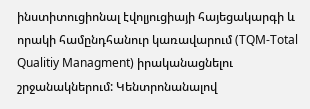ինստիտուցիոնալ էվոլյուցիայի հայեցակարգի և որակի համընդհանուր կառավարում (TQM-Total Qualitiy Managment) իրականացնելու շրջանակներում: Կենտրոնանալով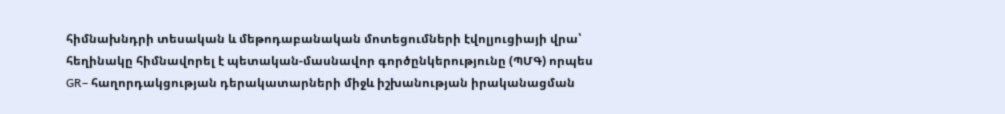հիմնախնդրի տեսական և մեթոդաբանական մոտեցումների էվոլյուցիայի վրա՝ հեղինակը հիմնավորել է պետական-մասնավոր գործընկերությունը (ՊՄԳ) որպես GR– հաղորդակցության դերակատարների միջև իշխանության իրականացման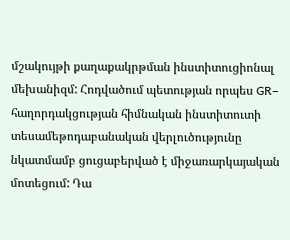մշակույթի քաղաքակրթման ինստիտուցիոնալ մեխանիզմ: Հոդվածում պետության որպես GR– հաղորդակցության հիմնական ինստիտուտի տեսամեթոդաբանական վերլուծությունը նկատմամբ ցուցաբերված է միջառարկայական մոտեցում: Դա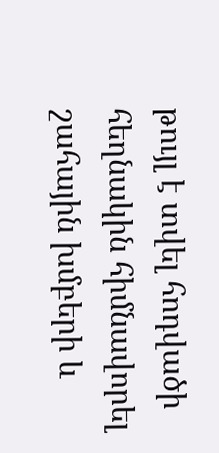թույլ է տվել հոդվածի հեղնակին հիմնավորել շահային խմբերի և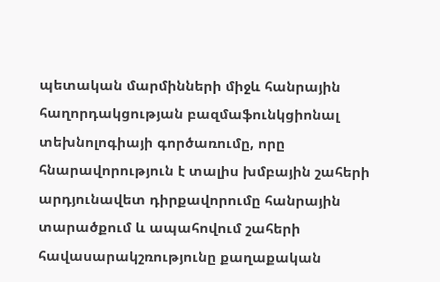պետական մարմինների միջև հանրային հաղորդակցության բազմաֆունկցիոնալ տեխնոլոգիայի գործառումը, որը հնարավորություն է տալիս խմբային շահերի արդյունավետ դիրքավորումը հանրային տարածքում և ապահովում շահերի հավասարակշռությունը քաղաքական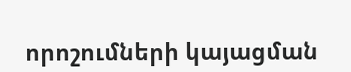որոշումների կայացման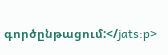գործընթացում:</jats:p>